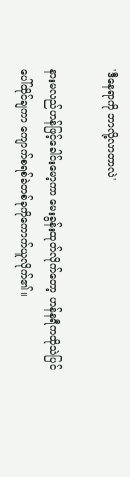'ဒီနေရာကို ဘာလို့လာတာလဲ'

နားမလည်ဟန်ဖြင့်ခေါင်းမော့ကာ မေးခွန်းထုတ်လိုက်တော့ ဟန်နရီကထိုသဲပြင်ပေါ်ထိုင်ချကာ ကျောက်စရစ်ခဲတစ်ခုကိုကောက်ယူလိုက်၏။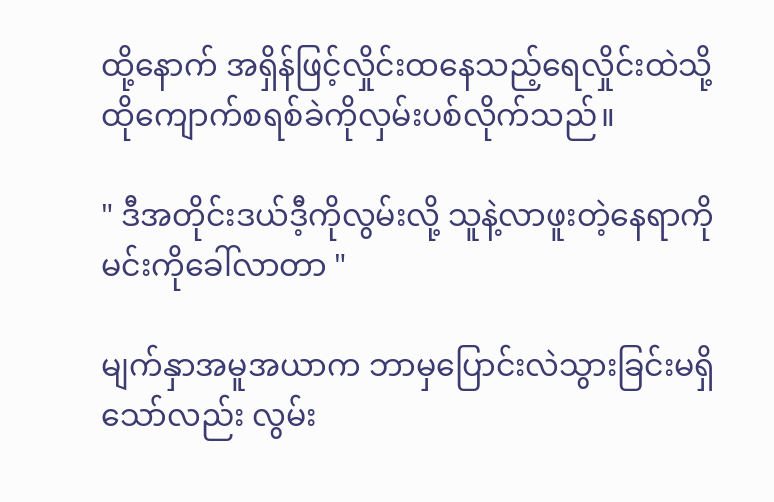ထို့နောက် အရှိန်ဖြင့်လှိုင်းထနေသည့်ရေလှိုင်းထဲသို့ ထိုကျောက်စရစ်ခဲကိုလှမ်းပစ်လိုက်သည်။

" ဒီအတိုင်းဒယ်ဒီ့ကိုလွမ်းလို့ သူနဲ့လာဖူးတဲ့နေရာကို မင်းကိုခေါ်လာတာ "

မျက်နှာအမူအယာက ဘာမှပြောင်းလဲသွားခြင်းမရှိသော်လည်း လွမ်း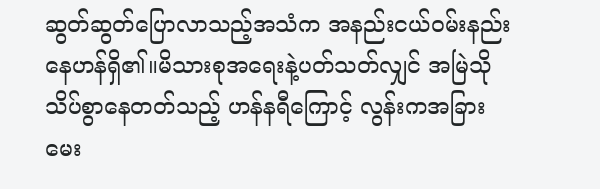ဆွတ်ဆွတ်ပြောလာသည့်အသံက အနည်းငယ်၀မ်းနည်းနေဟန်ရှိ၏။မိသားစုအရေးနဲ့ပတ်သတ်လျှင် အမြဲသိုသိပ်စွာနေတတ်သည့် ဟန်နရီကြောင့် လွန်းကအခြားမေး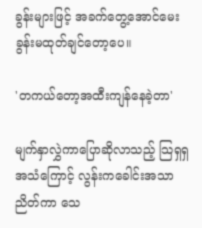ခွန်းများဖြင့် အခက်တွေ့အောင်မေးခွန်းမထုတ်ချင်တော့ပေ။

'တကယ်တော့အထီးကျန်နေခဲ့တာ'

မျက်နှာလွှဲကာပြောဆိုလာသည့် သြရှရှအသံကြောင့် လွန်းကခေါင်းအသာညိတ်ကာ သေ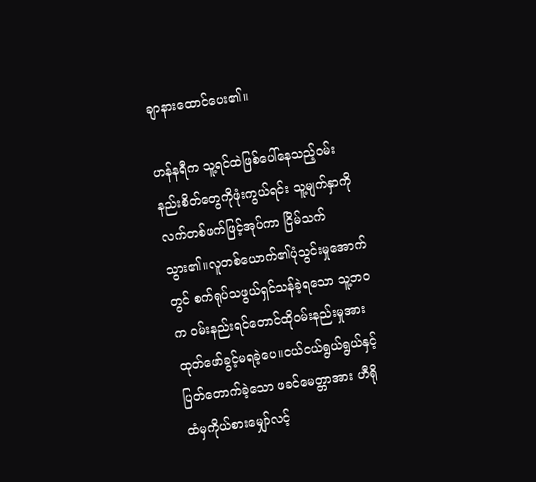ချာနားထောင်ပေး၏။

ဟန်နရီက သူ့ရင်ထဲဖြစ်ပေါ်နေသည့်၀မ်းနည်းစိတ်တွေကိုဖုံးကွယ်ရင်း သူ့မျက်နှာကိုလက်တစ်ဖက်ဖြင့်အုပ်ကာ ငြိမ်သက်သွား၏။လူတစ်ယောက်၏ပုံသွင်းမှုအောက်တွင် စက်ရုပ်သဖွယ်ရှင်သန်ခဲ့ရသော သူ့ဘ၀က ၀မ်းနည်းရင်တောင်ထို၀မ်းနည်းမှုအား ထုတ်ဖော်ခွင့်မရခဲ့ပေ။ငယ်ငယ်ရွယ်ရွယ်နှင့်ပြတ်တောက်ခဲ့သော ဖခင်မေတ္တာအား ဟီရိုထံမှကိုယ်စားမျှော်လင့်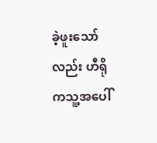ခဲ့ဖူးသော်လည်း ဟီရိုကသူ့အပေါ်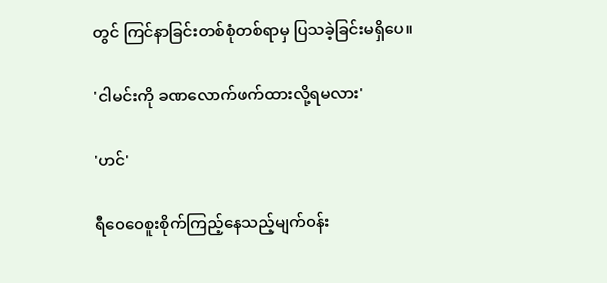တွင် ကြင်နာခြင်းတစ်စုံတစ်ရာမှ ပြသခဲ့ခြင်းမရှိပေ။

'ငါမင်းကို ခဏလောက်ဖက်ထားလို့ရမလား'

'ဟင်'

ရီ၀ေ၀ေစူးစိုက်ကြည့်နေသည့်မျက်၀န်း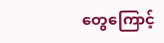တွေကြောင့်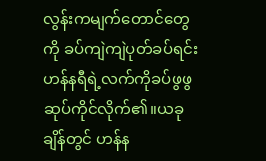လွန်းကမျက်တောင်တွေကို ခပ်ကျဲကျဲပုတ်ခပ်ရင်း ဟန်နရီရဲ့လက်ကိုခပ်ဖွဖွဆုပ်ကိုင်လိုက်၏။ယခုချိန်တွင် ဟန်န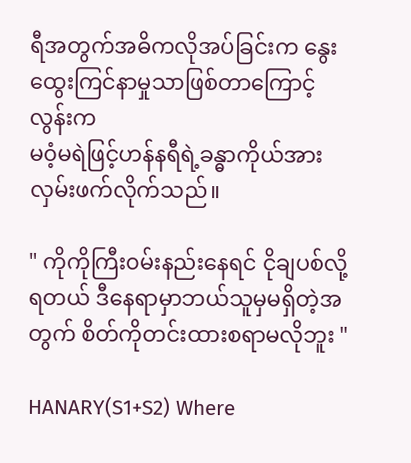ရီအတွက်အဓိကလိုအပ်ခြင်းက နွေးထွေးကြင်နာမှုသာဖြစ်တာကြောင့် လွန်းက
မ၀ံ့မရဲဖြင့်ဟန်နရီရဲ့ခန္ဓာကိုယ်အား လှမ်းဖက်လိုက်သည်။

" ကိုကိုကြီး၀မ်းနည်းနေရင် ငိုချပစ်လို့ရတယ် ဒီနေရာမှာဘယ်သူမှမရှိတဲ့အတွက် စိတ်ကိုတင်းထားစရာမလိုဘူး "

HANARY(S1+S2) Where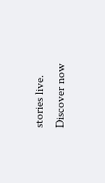stories live. Discover now